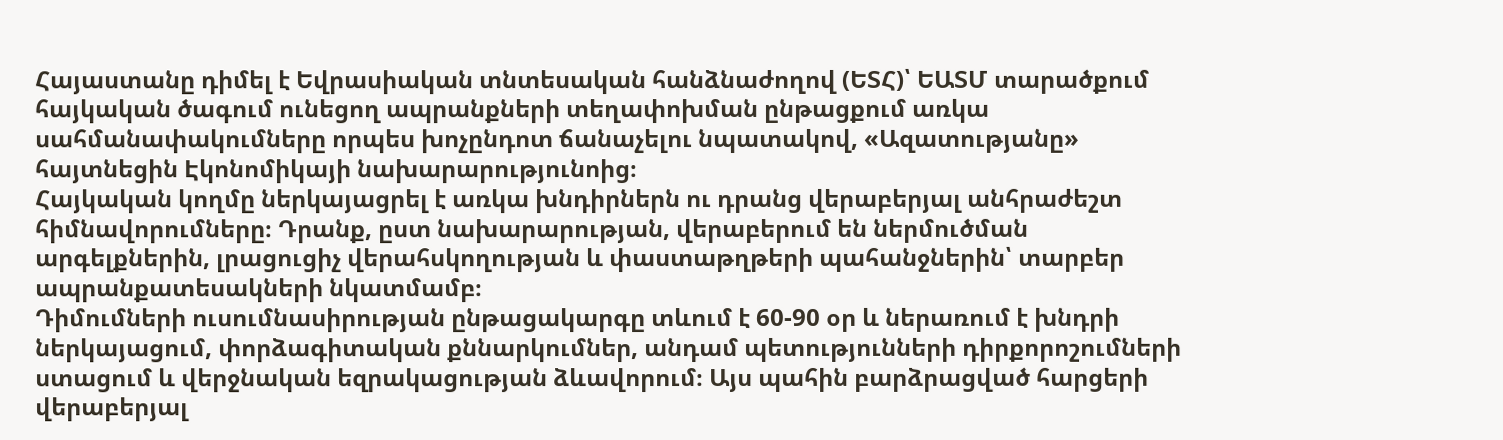Հայաստանը դիմել է Եվրասիական տնտեսական հանձնաժողով (ԵՏՀ)՝ ԵԱՏՄ տարածքում հայկական ծագում ունեցող ապրանքների տեղափոխման ընթացքում առկա սահմանափակումները որպես խոչընդոտ ճանաչելու նպատակով, «Ազատությանը» հայտնեցին Էկոնոմիկայի նախարարությունոից։
Հայկական կողմը ներկայացրել է առկա խնդիրներն ու դրանց վերաբերյալ անհրաժեշտ հիմնավորումները։ Դրանք, ըստ նախարարության, վերաբերում են ներմուծման արգելքներին, լրացուցիչ վերահսկողության և փաստաթղթերի պահանջներին՝ տարբեր ապրանքատեսակների նկատմամբ։
Դիմումների ուսումնասիրության ընթացակարգը տևում է 60-90 օր և ներառում է խնդրի ներկայացում, փորձագիտական քննարկումներ, անդամ պետությունների դիրքորոշումների ստացում և վերջնական եզրակացության ձևավորում։ Այս պահին բարձրացված հարցերի վերաբերյալ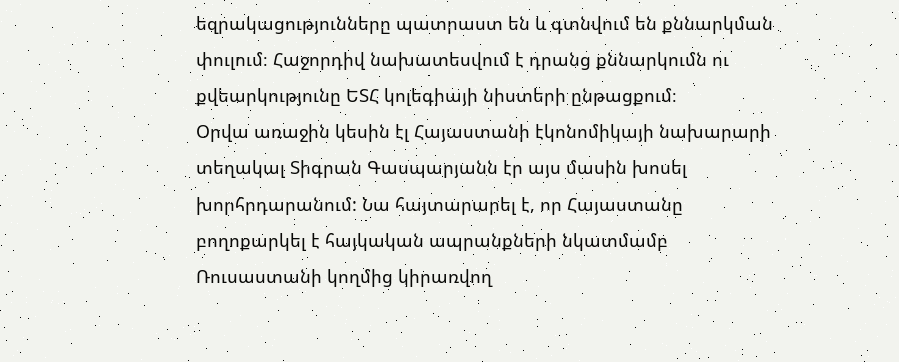եզրակացությունները պատրաստ են և գտնվում են քննարկման փուլում։ Հաջորդիվ նախատեսվում է դրանց քննարկումն ու քվեարկությունը ԵՏՀ կոլեգիայի նիստերի ընթացքում։
Օրվա առաջին կեսին էլ Հայաստանի էկոնոմիկայի նախարարի տեղակալ Տիգրան Գասպարյանն էր այս մասին խոսել խորհրդարանում: Նա հայտարարել է, որ Հայաստանը բողոքարկել է հայկական ապրանքների նկատմամբ Ռուսաստանի կողմից կիրառվող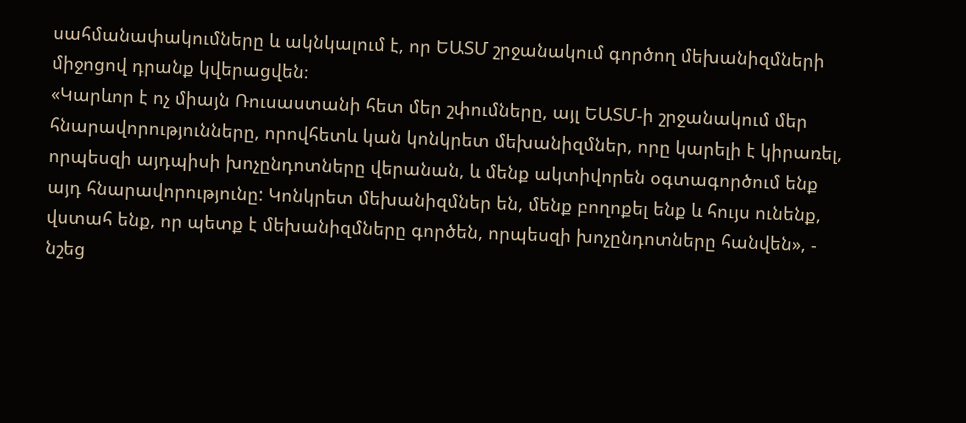սահմանափակումները և ակնկալում է, որ ԵԱՏՄ շրջանակում գործող մեխանիզմների միջոցով դրանք կվերացվեն։
«Կարևոր է ոչ միայն Ռուսաստանի հետ մեր շփումները, այլ ԵԱՏՄ-ի շրջանակում մեր հնարավորությունները, որովհետև կան կոնկրետ մեխանիզմներ, որը կարելի է կիրառել, որպեսզի այդպիսի խոչընդոտները վերանան, և մենք ակտիվորեն օգտագործում ենք այդ հնարավորությունը: Կոնկրետ մեխանիզմներ են, մենք բողոքել ենք և հույս ունենք, վստահ ենք, որ պետք է մեխանիզմները գործեն, որպեսզի խոչընդոտները հանվեն», - նշեց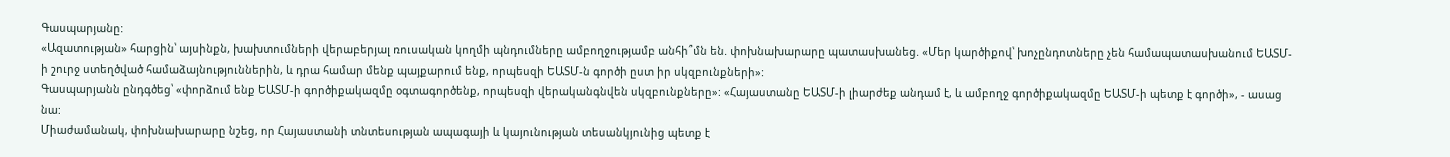Գասպարյանը:
«Ազատության» հարցին՝ այսինքն, խախտումների վերաբերյալ ռուսական կողմի պնդումները ամբողջությամբ անհի՞մն են. փոխնախարարը պատասխանեց. «Մեր կարծիքով՝ խոչընդոտները չեն համապատասխանում ԵԱՏՄ-ի շուրջ ստեղծված համաձայնություններին, և դրա համար մենք պայքարում ենք, որպեսզի ԵԱՏՄ-ն գործի ըստ իր սկզբունքների»:
Գասպարյանն ընդգծեց՝ «փորձում ենք ԵԱՏՄ-ի գործիքակազմը օգտագործենք, որպեսզի վերականգնվեն սկզբունքները»: «Հայաստանը ԵԱՏՄ-ի լիարժեք անդամ է, և ամբողջ գործիքակազմը ԵԱՏՄ-ի պետք է գործի», - ասաց նա:
Միաժամանակ, փոխնախարարը նշեց, որ Հայաստանի տնտեսության ապագայի և կայունության տեսանկյունից պետք է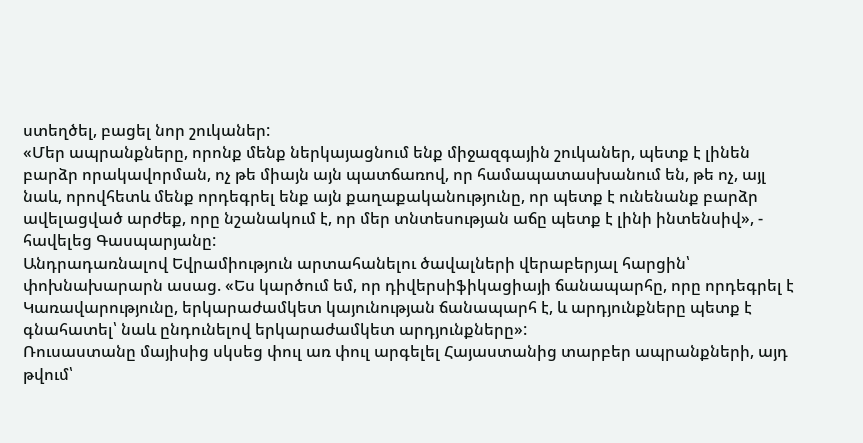ստեղծել, բացել նոր շուկաներ:
«Մեր ապրանքները, որոնք մենք ներկայացնում ենք միջազգային շուկաներ, պետք է լինեն բարձր որակավորման, ոչ թե միայն այն պատճառով, որ համապատասխանում են, թե ոչ, այլ նաև, որովհետև մենք որդեգրել ենք այն քաղաքականությունը, որ պետք է ունենանք բարձր ավելացված արժեք, որը նշանակում է, որ մեր տնտեսության աճը պետք է լինի ինտենսիվ», - հավելեց Գասպարյանը:
Անդրադառնալով Եվրամիություն արտահանելու ծավալների վերաբերյալ հարցին՝ փոխնախարարն ասաց. «Ես կարծում եմ, որ դիվերսիֆիկացիայի ճանապարհը, որը որդեգրել է Կառավարությունը, երկարաժամկետ կայունության ճանապարհ է, և արդյունքները պետք է գնահատել՝ նաև ընդունելով երկարաժամկետ արդյունքները»:
Ռուսաստանը մայիսից սկսեց փուլ առ փուլ արգելել Հայաստանից տարբեր ապրանքների, այդ թվում՝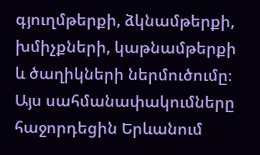գյուղմթերքի, ձկնամթերքի, խմիչքների, կաթնամթերքի և ծաղիկների ներմուծումը։ Այս սահմանափակումները հաջորդեցին Երևանում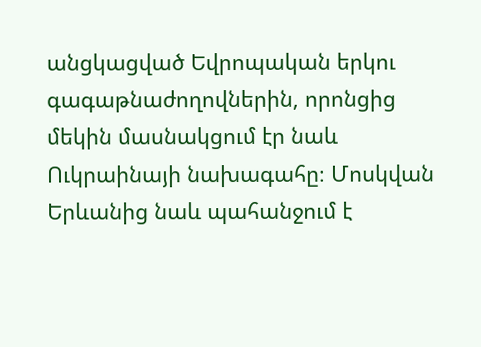անցկացված Եվրոպական երկու գագաթնաժողովներին, որոնցից մեկին մասնակցում էր նաև Ուկրաինայի նախագահը։ Մոսկվան Երևանից նաև պահանջում է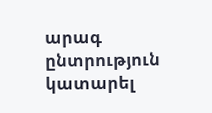արագ ընտրություն կատարել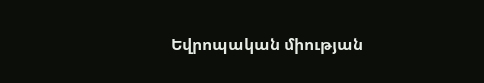Եվրոպական միության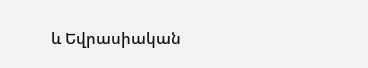և Եվրասիական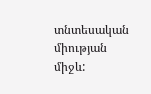տնտեսական միության միջև: